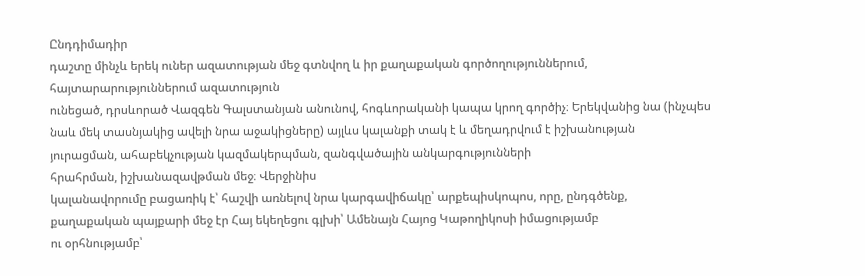Ընդդիմադիր
դաշտը մինչև երեկ ուներ ազատության մեջ գտնվող և իր քաղաքական գործողություններում, հայտարարություններում ազատություն
ունեցած, դրսևորած Վազգեն Գալստանյան անունով, հոգևորականի կապա կրող գործիչ։ Երեկվանից նա (ինչպես
նաև մեկ տասնյակից ավելի նրա աջակիցները) այլևս կալանքի տակ է և մեղադրվում է իշխանության
յուրացման, ահաբեկչության կազմակերպման, զանգվածային անկարգությունների
հրահրման, իշխանազավթման մեջ։ Վերջինիս
կալանավորումը բացառիկ է՝ հաշվի առնելով նրա կարգավիճակը՝ արքեպիսկոպոս, որը, ընդգծենք,
քաղաքական պայքարի մեջ էր Հայ եկեղեցու գլխի՝ Ամենայն Հայոց Կաթողիկոսի իմացությամբ
ու օրհնությամբ՝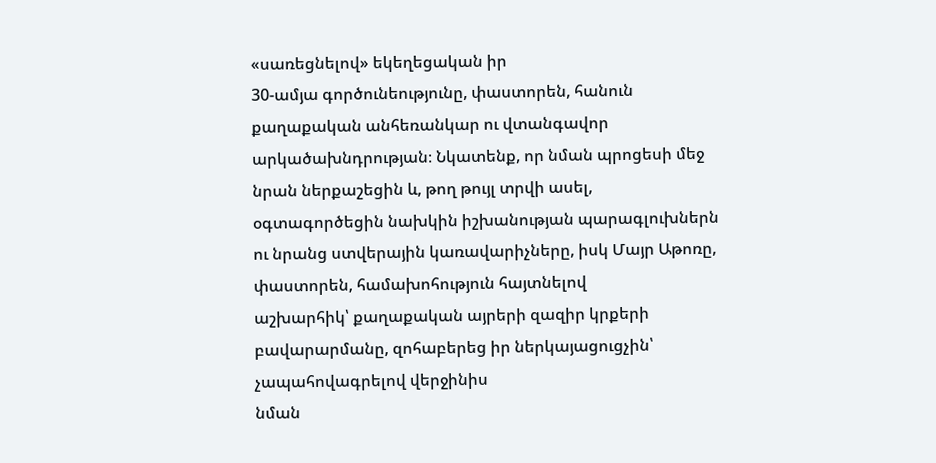«սառեցնելով» եկեղեցական իր
30-ամյա գործունեությունը, փաստորեն, հանուն
քաղաքական անհեռանկար ու վտանգավոր արկածախնդրության։ Նկատենք, որ նման պրոցեսի մեջ
նրան ներքաշեցին և, թող թույլ տրվի ասել, օգտագործեցին նախկին իշխանության պարագլուխներն
ու նրանց ստվերային կառավարիչները, իսկ Մայր Աթոռը, փաստորեն, համախոհություն հայտնելով
աշխարհիկ՝ քաղաքական այրերի զազիր կրքերի բավարարմանը, զոհաբերեց իր ներկայացուցչին՝ չապահովագրելով վերջինիս
նման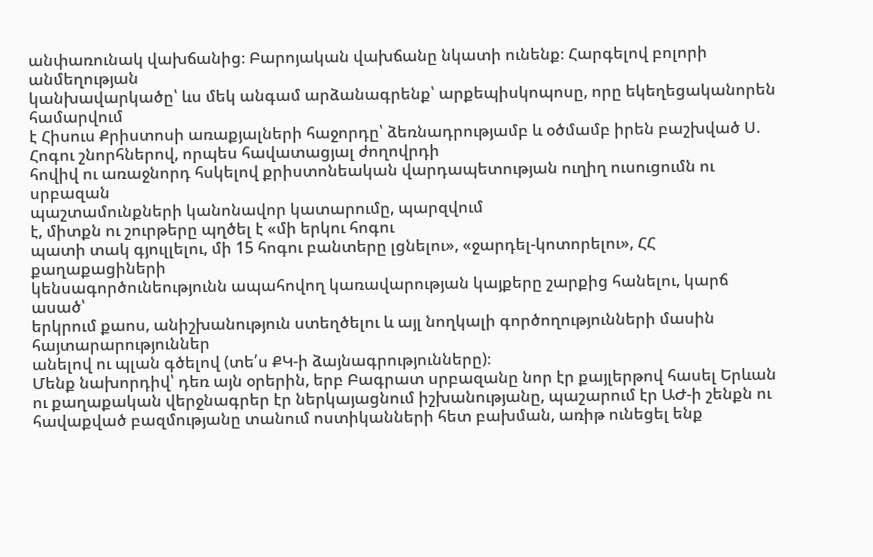անփառունակ վախճանից։ Բարոյական վախճանը նկատի ունենք։ Հարգելով բոլորի անմեղության
կանխավարկածը՝ ևս մեկ անգամ արձանագրենք՝ արքեպիսկոպոսը, որը եկեղեցականորեն համարվում
է Հիսուս Քրիստոսի առաքյալների հաջորդը՝ ձեռնադրությամբ և օծմամբ իրեն բաշխված Ս. Հոգու շնորհներով, որպես հավատացյալ ժողովրդի
հովիվ ու առաջնորդ հսկելով քրիստոնեական վարդապետության ուղիղ ուսուցումն ու սրբազան
պաշտամունքների կանոնավոր կատարումը, պարզվում
է, միտքն ու շուրթերը պղծել է «մի երկու հոգու
պատի տակ գյուլլելու, մի 15 հոգու բանտերը լցնելու», «ջարդել-կոտորելու», ՀՀ քաղաքացիների
կենսագործունեությունն ապահովող կառավարության կայքերը շարքից հանելու, կարճ ասած՝
երկրում քաոս, անիշխանություն ստեղծելու և այլ նողկալի գործողությունների մասին հայտարարություններ
անելով ու պլան գծելով (տե՛ս ՔԿ-ի ձայնագրությունները)։
Մենք նախորդիվ՝ դեռ այն օրերին, երբ Բագրատ սրբազանը նոր էր քայլերթով հասել Երևան ու քաղաքական վերջնագրեր էր ներկայացնում իշխանությանը, պաշարում էր ԱԺ-ի շենքն ու հավաքված բազմությանը տանում ոստիկանների հետ բախման, առիթ ունեցել ենք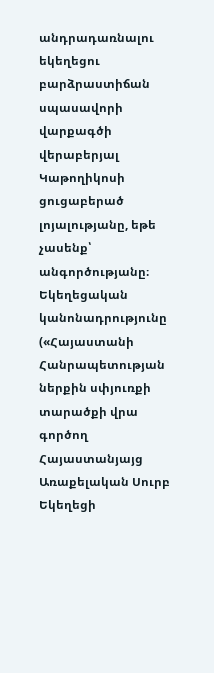անդրադառնալու եկեղեցու բարձրաստիճան սպասավորի վարքագծի վերաբերյալ Կաթողիկոսի ցուցաբերած լոյալությանը, եթե չասենք՝ անգործությանը։ Եկեղեցական կանոնադրությունը («Հայաստանի Հանրապետության ներքին սփյուռքի տարածքի վրա գործող Հայաստանյայց Առաքելական Սուրբ Եկեղեցի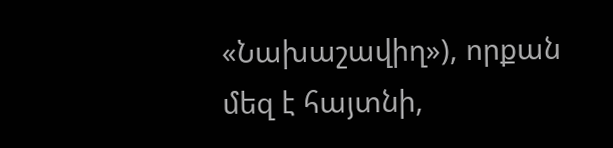«Նախաշավիղ»), որքան մեզ է հայտնի,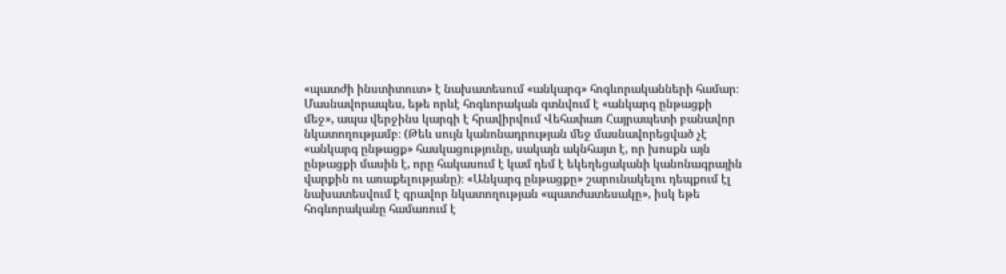«պատժի ինստիտուտ» է նախատեսում «անկարգ» հոգևորականների համար։ Մասնավորապես, եթե որևէ հոգևորական գտնվում է «անկարգ ընթացքի մեջ», ապա վերջինս կարգի է հրավիրվում Վեհափառ Հայրապետի բանավոր նկատողությամբ։ (Թեև սույն կանոնադրության մեջ մասնավորեցված չէ «անկարգ ընթացք» հասկացությունը, սակայն ակնհայտ է, որ խոսքն այն ընթացքի մասին է, որը հակասում է կամ դեմ է եկեղեցականի կանոնագրային վարքին ու առաքելությանը)։ «Անկարգ ընթացքը» շարունակելու դեպքում էլ նախատեսվում է գրավոր նկատողության «պատժատեսակը», իսկ եթե հոգևորականը համառում է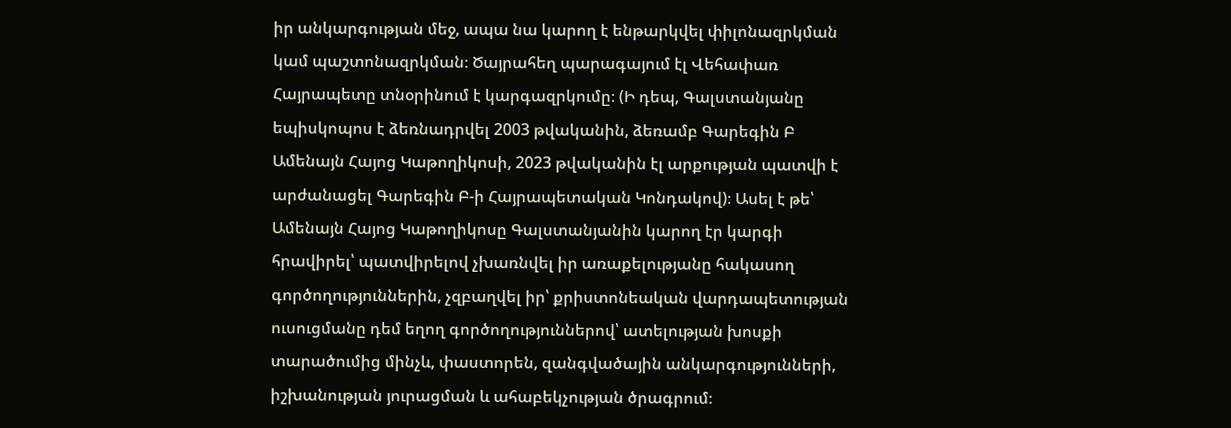իր անկարգության մեջ, ապա նա կարող է ենթարկվել փիլոնազրկման կամ պաշտոնազրկման։ Ծայրահեղ պարագայում էլ Վեհափառ Հայրապետը տնօրինում է կարգազրկումը։ (Ի դեպ, Գալստանյանը եպիսկոպոս է ձեռնադրվել 2003 թվականին, ձեռամբ Գարեգին Բ Ամենայն Հայոց Կաթողիկոսի, 2023 թվականին էլ արքության պատվի է արժանացել Գարեգին Բ-ի Հայրապետական Կոնդակով)։ Ասել է թե՝ Ամենայն Հայոց Կաթողիկոսը Գալստանյանին կարող էր կարգի հրավիրել՝ պատվիրելով չխառնվել իր առաքելությանը հակասող գործողություններին, չզբաղվել իր՝ քրիստոնեական վարդապետության ուսուցմանը դեմ եղող գործողություններով՝ ատելության խոսքի տարածումից մինչև, փաստորեն, զանգվածային անկարգությունների, իշխանության յուրացման և ահաբեկչության ծրագրում։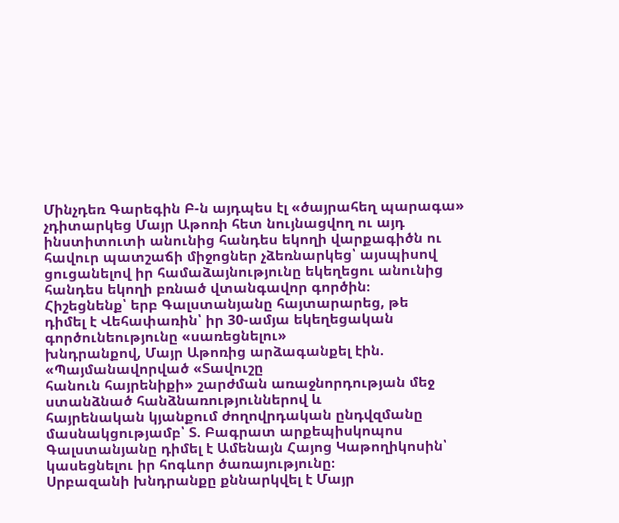Մինչդեռ Գարեգին Բ-ն այդպես էլ «ծայրահեղ պարագա» չդիտարկեց Մայր Աթոռի հետ նույնացվող ու այդ ինստիտուտի անունից հանդես եկողի վարքագիծն ու հավուր պատշաճի միջոցներ չձեռնարկեց՝ այսպիսով ցուցանելով իր համաձայնությունը եկեղեցու անունից հանդես եկողի բռնած վտանգավոր գործին։
Հիշեցնենք՝ երբ Գալստանյանը հայտարարեց, թե
դիմել է Վեհափառին՝ իր 30-ամյա եկեղեցական գործունեությունը «սառեցնելու»
խնդրանքով, Մայր Աթոռից արձագանքել էին. «Պայմանավորված «Տավուշը
հանուն հայրենիքի» շարժման առաջնորդության մեջ ստանձնած հանձնառություններով և
հայրենական կյանքում ժողովրդական ընդվզմանը մասնակցությամբ՝ Տ. Բագրատ արքեպիսկոպոս Գալստանյանը դիմել է Ամենայն Հայոց Կաթողիկոսին՝ կասեցնելու իր հոգևոր ծառայությունը։
Սրբազանի խնդրանքը քննարկվել է Մայր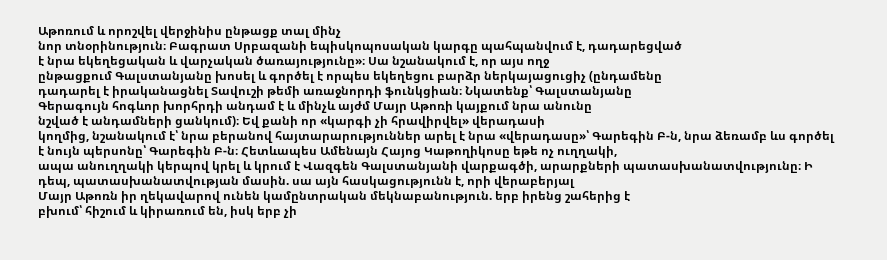Աթոռում և որոշվել վերջինիս ընթացք տալ մինչ
նոր տնօրինություն։ Բագրատ Սրբազանի եպիսկոպոսական կարգը պահպանվում է, դադարեցված
է նրա եկեղեցական և վարչական ծառայությունը»։ Սա նշանակում է, որ այս ողջ
ընթացքում Գալստանյանը խոսել և գործել է որպես եկեղեցու բարձր ներկայացուցիչ (ընդամենը
դադարել է իրականացնել Տավուշի թեմի առաջնորդի ֆունկցիան։ Նկատենք՝ Գալստանյանը
Գերագույն հոգևոր խորհրդի անդամ է և մինչև այժմ Մայր Աթոռի կայքում նրա անունը
նշված է անդամների ցանկում)։ Եվ քանի որ «կարգի չի հրավիրվել» վերադասի
կողմից, նշանակում է՝ նրա բերանով հայտարարություններ արել է նրա «վերադասը»՝ Գարեգին Բ-ն, նրա ձեռամբ ևս գործել
է նույն պերսոնը՝ Գարեգին Բ-ն։ Հետևապես Ամենայն Հայոց Կաթողիկոսը եթե ոչ ուղղակի,
ապա անուղղակի կերպով կրել և կրում է Վազգեն Գալստանյանի վարքագծի, արարքների պատասխանատվությունը։ Ի դեպ, պատասխանատվության մասին. սա այն հասկացությունն է, որի վերաբերյալ
Մայր Աթոռն իր ղեկավարով ունեն կամընտրական մեկնաբանություն. երբ իրենց շահերից է
բխում՝ հիշում և կիրառում են, իսկ երբ չի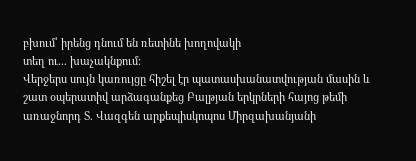բխում՝ իրենց դնում են ռետինե խողովակի
տեղ ու... խաչակնքում։
Վերջերս սույն կառույցը հիշել էր պատասխանատվության մասին և շատ օպերատիվ արձագանքեց Բալթյան երկրների հայոց թեմի առաջնորդ Տ. Վազգեն արքեպիսկոպոս Միրզախանյանի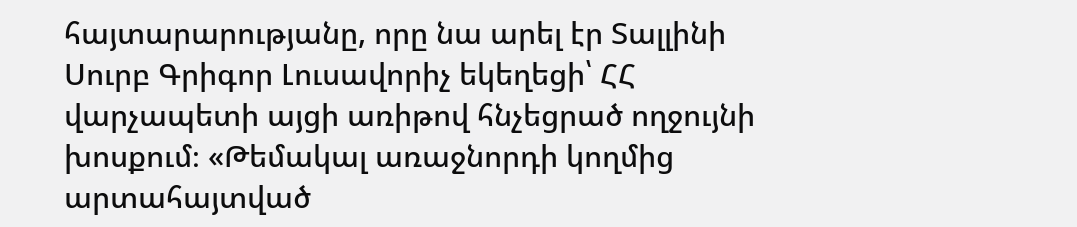հայտարարությանը, որը նա արել էր Տալլինի Սուրբ Գրիգոր Լուսավորիչ եկեղեցի՝ ՀՀ վարչապետի այցի առիթով հնչեցրած ողջույնի խոսքում։ «Թեմակալ առաջնորդի կողմից արտահայտված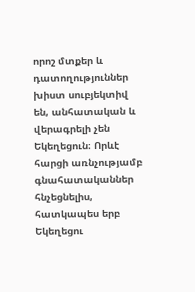որոշ մտքեր և դատողություններ խիստ սուբյեկտիվ են, անհատական և վերագրելի չեն Եկեղեցուն։ Որևէ հարցի առնչությամբ գնահատականներ հնչեցնելիս, հատկապես երբ Եկեղեցու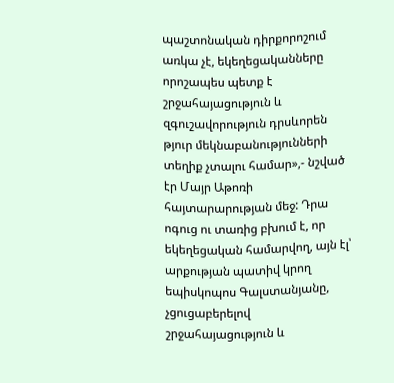պաշտոնական դիրքորոշում առկա չէ, եկեղեցականները որոշապես պետք է շրջահայացություն և զգուշավորություն դրսևորեն թյուր մեկնաբանությունների տեղիք չտալու համար»,- նշված էր Մայր Աթոռի հայտարարության մեջ: Դրա ոգուց ու տառից բխում է, որ եկեղեցական համարվող, այն էլ՝ արքության պատիվ կրող եպիսկոպոս Գալստանյանը, չցուցաբերելով շրջահայացություն և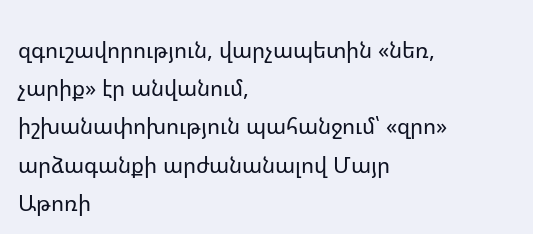զգուշավորություն, վարչապետին «նեռ, չարիք» էր անվանում, իշխանափոխություն պահանջում՝ «զրո» արձագանքի արժանանալով Մայր Աթոռի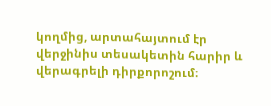կողմից, արտահայտում էր վերջինիս տեսակետին հարիր և վերագրելի դիրքորոշում։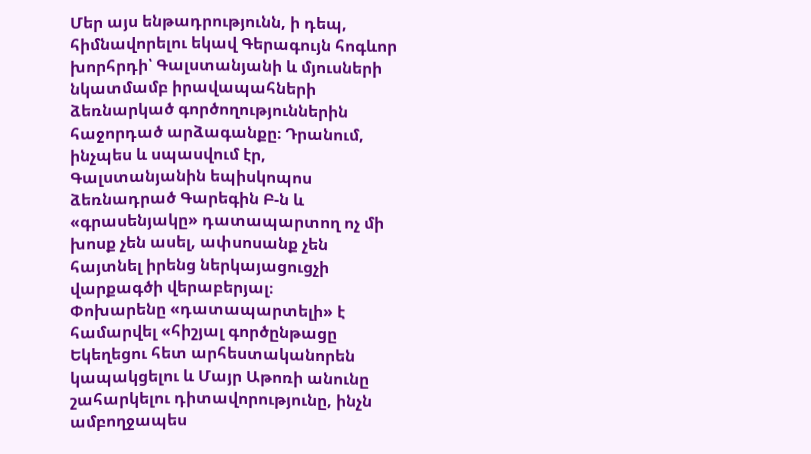Մեր այս ենթադրությունն, ի դեպ, հիմնավորելու եկավ Գերագույն հոգևոր խորհրդի՝ Գալստանյանի և մյուսների նկատմամբ իրավապահների ձեռնարկած գործողություններին հաջորդած արձագանքը։ Դրանում, ինչպես և սպասվում էր, Գալստանյանին եպիսկոպոս ձեռնադրած Գարեգին Բ-ն և «գրասենյակը» դատապարտող ոչ մի խոսք չեն ասել, ափսոսանք չեն հայտնել իրենց ներկայացուցչի վարքագծի վերաբերյալ։
Փոխարենը «դատապարտելի» է համարվել «հիշյալ գործընթացը Եկեղեցու հետ արհեստականորեն կապակցելու և Մայր Աթոռի անունը շահարկելու դիտավորությունը, ինչն ամբողջապես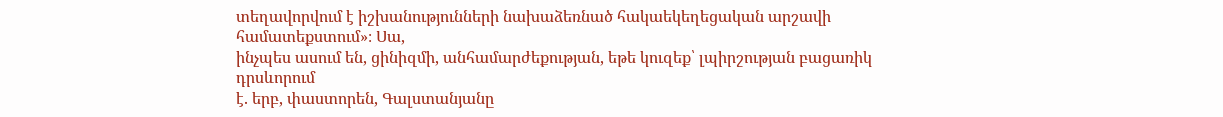տեղավորվում է իշխանությունների նախաձեռնած հակաեկեղեցական արշավի համատեքստում»։ Սա,
ինչպես ասում են, ցինիզմի, անհամարժեքության, եթե կուզեք՝ լպիրշության բացառիկ դրսևորում
է. երբ, փաստորեն, Գալստանյանը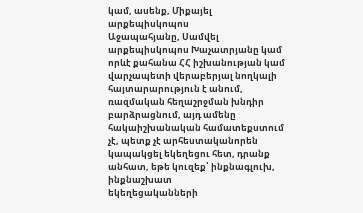կամ, ասենք, Միքայել արքեպիսկոպոս
Աջապահյանը, Սամվել արքեպիսկոպոս Խաչատրյանը կամ որևէ քահանա ՀՀ իշխանության կամ
վարչապետի վերաբերյալ նողկալի հայտարարություն է անում, ռազմական հեղաշրջման խնդիր
բարձրացնում, այդ ամենը հակաիշխանական համատեքստում չէ, պետք չէ արհեստականորեն
կապակցել եկեղեցու հետ, դրանք անհատ, եթե կուզեք՝ ինքնագլուխ, ինքնաշխատ
եկեղեցականների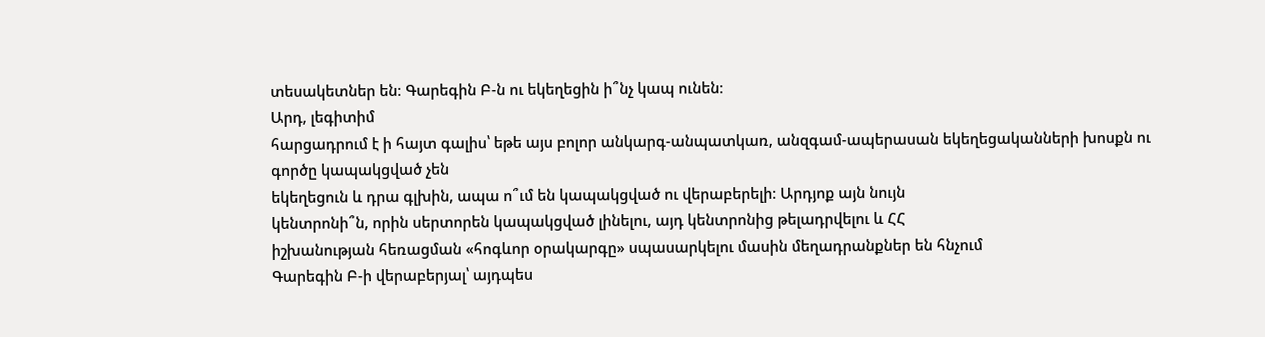տեսակետներ են։ Գարեգին Բ-ն ու եկեղեցին ի՞նչ կապ ունեն։
Արդ, լեգիտիմ
հարցադրում է ի հայտ գալիս՝ եթե այս բոլոր անկարգ-անպատկառ, անզգամ-ապերասան եկեղեցականների խոսքն ու գործը կապակցված չեն
եկեղեցուն և դրա գլխին, ապա ո՞ւմ են կապակցված ու վերաբերելի։ Արդյոք այն նույն
կենտրոնի՞ն, որին սերտորեն կապակցված լինելու, այդ կենտրոնից թելադրվելու և ՀՀ
իշխանության հեռացման «հոգևոր օրակարգը» սպասարկելու մասին մեղադրանքներ են հնչում
Գարեգին Բ-ի վերաբերյալ՝ այդպես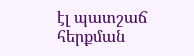էլ պատշաճ հերքման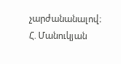չարժանանալով։
Հ. Մանուկյան